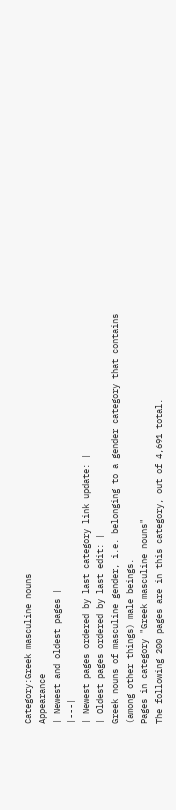Category:Greek masculine nouns
Appearance
| Newest and oldest pages |
|---|
| Newest pages ordered by last category link update: |
| Oldest pages ordered by last edit: |
Greek nouns of masculine gender, i.e. belonging to a gender category that contains (among other things) male beings.
Pages in category "Greek masculine nouns"
The following 200 pages are in this category, out of 4,691 total.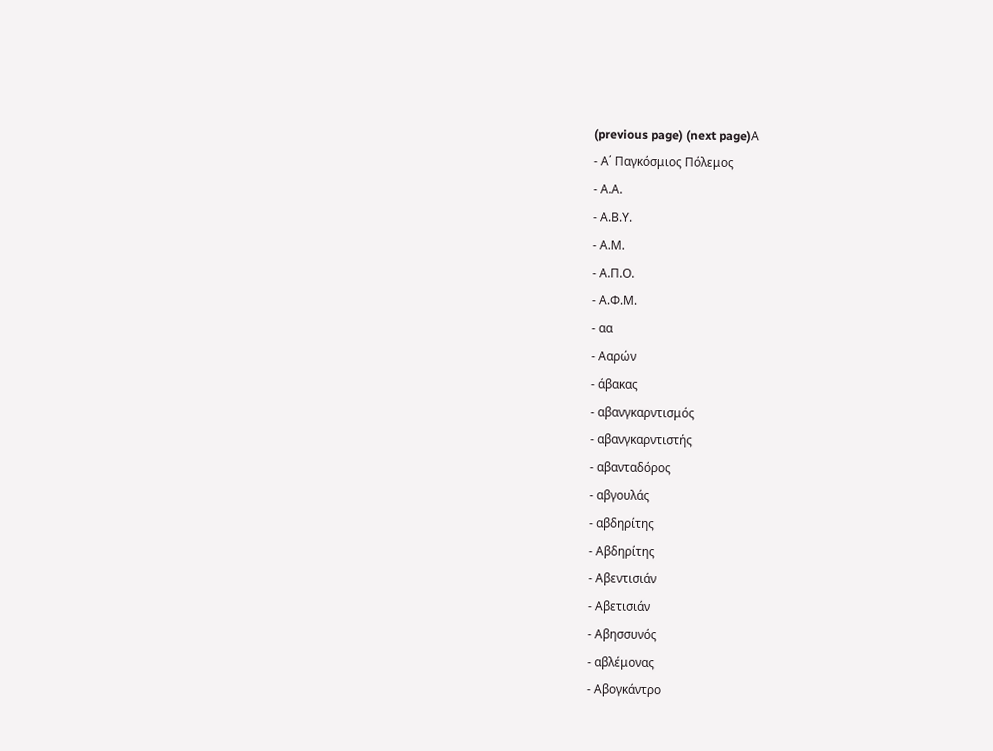(previous page) (next page)Α
- Α΄ Παγκόσμιος Πόλεμος
- Α.Α.
- Α.Β.Υ.
- Α.Μ.
- Α.Π.Ο.
- Α.Φ.Μ.
- αα
- Ααρών
- άβακας
- αβανγκαρντισμός
- αβανγκαρντιστής
- αβανταδόρος
- αβγουλάς
- αβδηρίτης
- Αβδηρίτης
- Αβεντισιάν
- Αβετισιάν
- Αβησσυνός
- αβλέμονας
- Αβογκάντρο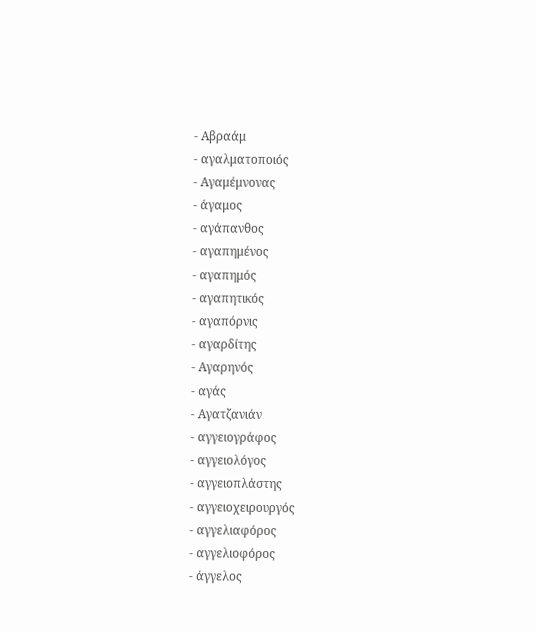- Αβραάμ
- αγαλματοποιός
- Αγαμέμνονας
- άγαμος
- αγάπανθος
- αγαπημένος
- αγαπημός
- αγαπητικός
- αγαπόρνις
- αγαρδίτης
- Αγαρηνός
- αγάς
- Αγατζανιάν
- αγγειογράφος
- αγγειολόγος
- αγγειοπλάστης
- αγγειοχειρουργός
- αγγελιαφόρος
- αγγελιοφόρος
- άγγελος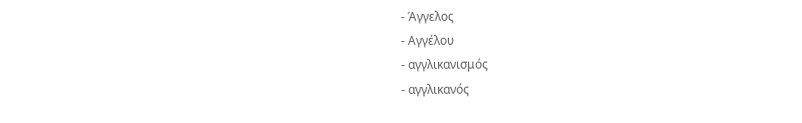- Άγγελος
- Αγγέλου
- αγγλικανισμός
- αγγλικανός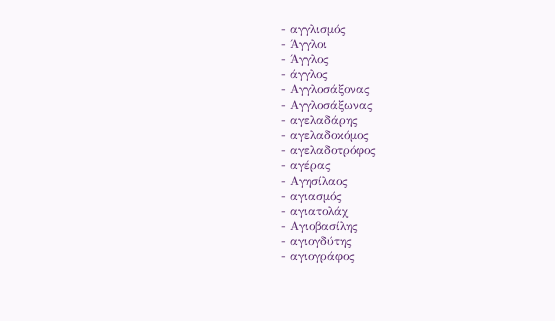- αγγλισμός
- Άγγλοι
- Άγγλος
- άγγλος
- Αγγλοσάξονας
- Αγγλοσάξωνας
- αγελαδάρης
- αγελαδοκόμος
- αγελαδοτρόφος
- αγέρας
- Αγησίλαος
- αγιασμός
- αγιατολάχ
- Αγιοβασίλης
- αγιογδύτης
- αγιογράφος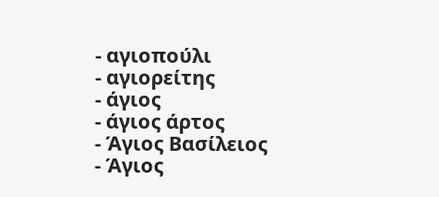- αγιοπούλι
- αγιορείτης
- άγιος
- άγιος άρτος
- Άγιος Βασίλειος
- Άγιος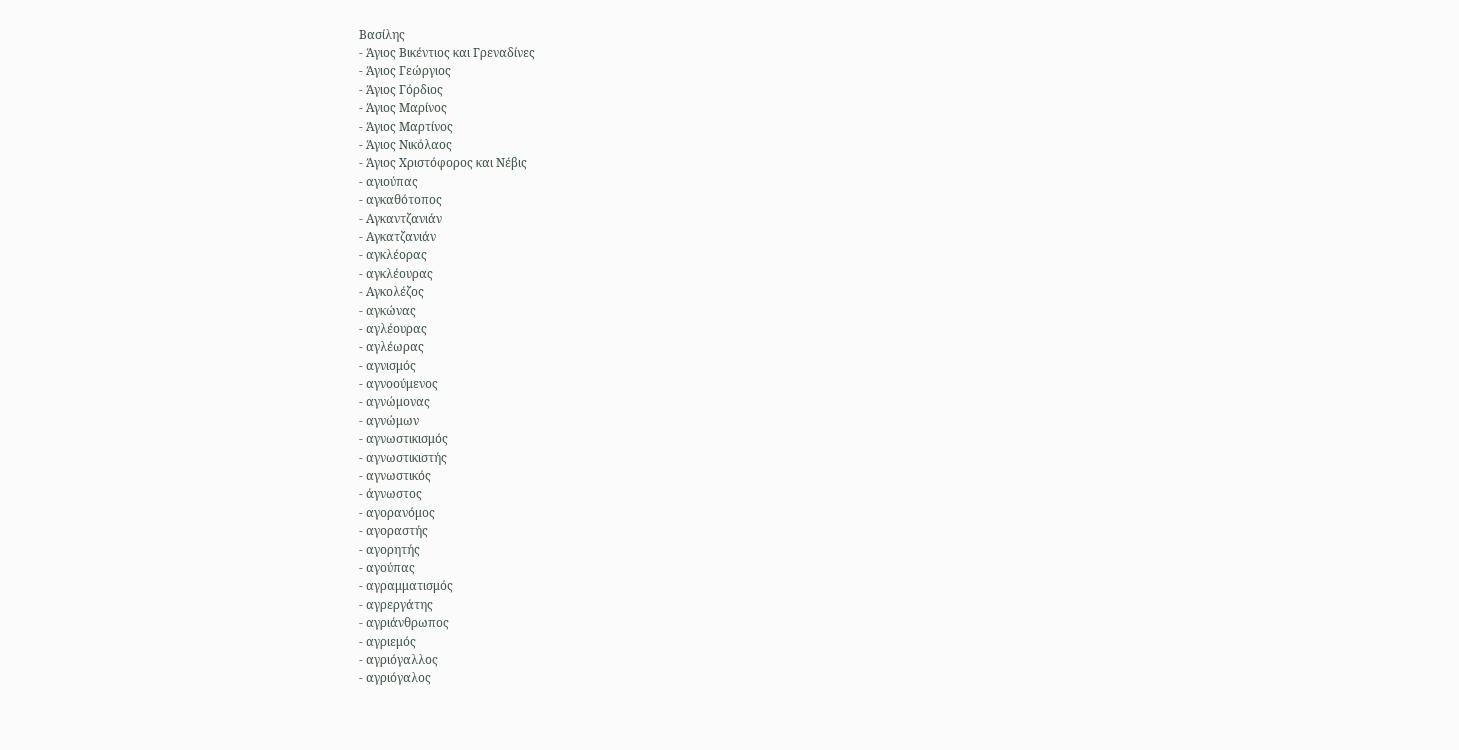Βασίλης
- Άγιος Βικέντιος και Γρεναδίνες
- Άγιος Γεώργιος
- Άγιος Γόρδιος
- Άγιος Μαρίνος
- Άγιος Μαρτίνος
- Άγιος Νικόλαος
- Άγιος Χριστόφορος και Νέβις
- αγιούπας
- αγκαθότοπος
- Αγκαντζανιάν
- Αγκατζανιάν
- αγκλέορας
- αγκλέουρας
- Αγκολέζος
- αγκώνας
- αγλέουρας
- αγλέωρας
- αγνισμός
- αγνοούμενος
- αγνώμονας
- αγνώμων
- αγνωστικισμός
- αγνωστικιστής
- αγνωστικός
- άγνωστος
- αγορανόμος
- αγοραστής
- αγορητής
- αγούπας
- αγραμματισμός
- αγρεργάτης
- αγριάνθρωπος
- αγριεμός
- αγριόγαλλος
- αγριόγαλος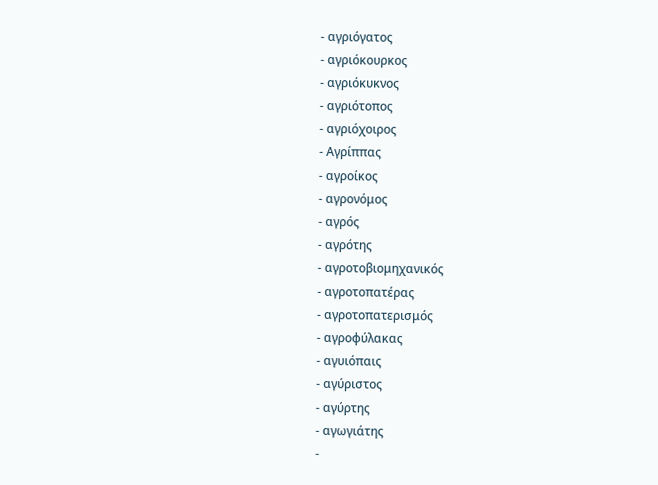- αγριόγατος
- αγριόκουρκος
- αγριόκυκνος
- αγριότοπος
- αγριόχοιρος
- Αγρίππας
- αγροίκος
- αγρονόμος
- αγρός
- αγρότης
- αγροτοβιομηχανικός
- αγροτοπατέρας
- αγροτοπατερισμός
- αγροφύλακας
- αγυιόπαις
- αγύριστος
- αγύρτης
- αγωγιάτης
-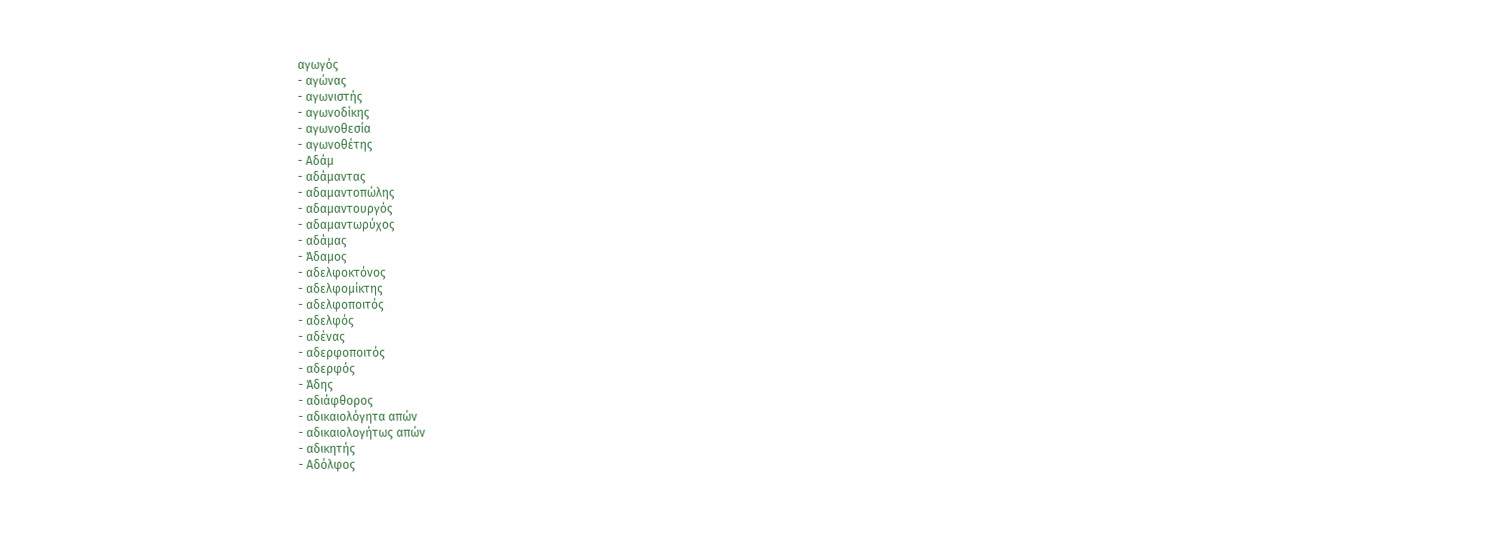αγωγός
- αγώνας
- αγωνιστής
- αγωνοδίκης
- αγωνοθεσία
- αγωνοθέτης
- Αδάμ
- αδάμαντας
- αδαμαντοπώλης
- αδαμαντουργός
- αδαμαντωρύχος
- αδάμας
- Άδαμος
- αδελφοκτόνος
- αδελφομίκτης
- αδελφοποιτός
- αδελφός
- αδένας
- αδερφοποιτός
- αδερφός
- Άδης
- αδιάφθορος
- αδικαιολόγητα απών
- αδικαιολογήτως απών
- αδικητής
- Αδόλφος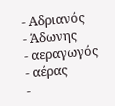- Αδριανός
- Άδωνης
- αεραγωγός
- αέρας
-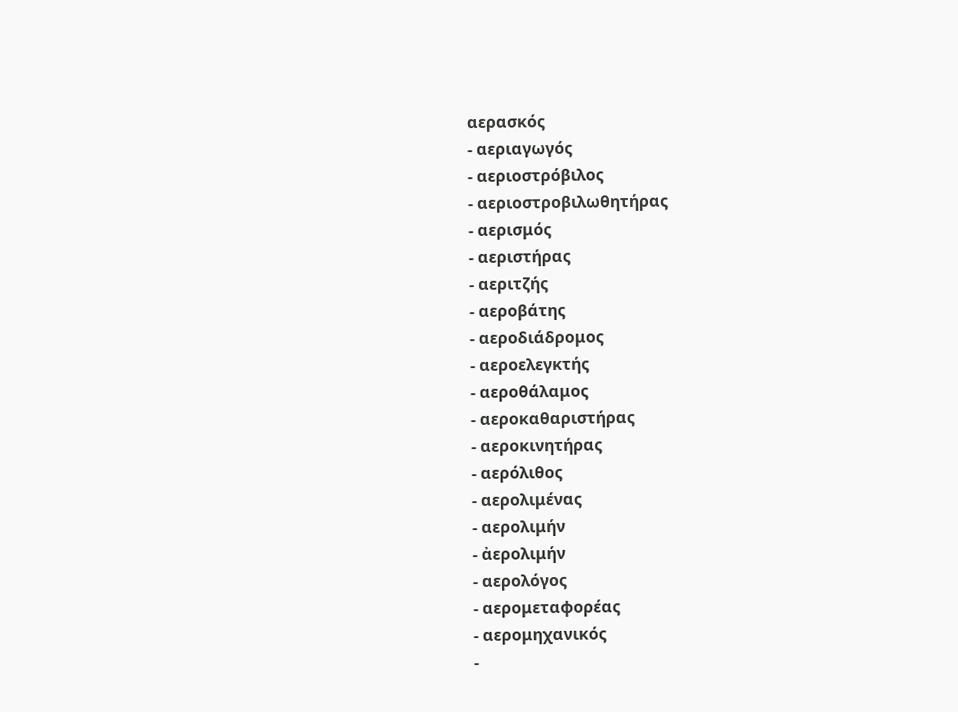αερασκός
- αεριαγωγός
- αεριοστρόβιλος
- αεριοστροβιλωθητήρας
- αερισμός
- αεριστήρας
- αεριτζής
- αεροβάτης
- αεροδιάδρομος
- αεροελεγκτής
- αεροθάλαμος
- αεροκαθαριστήρας
- αεροκινητήρας
- αερόλιθος
- αερολιμένας
- αερολιμήν
- ἀερολιμήν
- αερολόγος
- αερομεταφορέας
- αερομηχανικός
-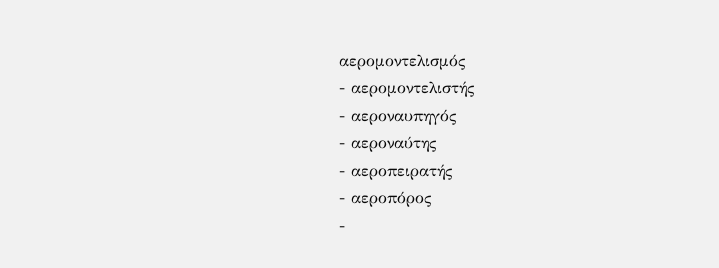αερομοντελισμός
- αερομοντελιστής
- αεροναυπηγός
- αεροναύτης
- αεροπειρατής
- αεροπόρος
-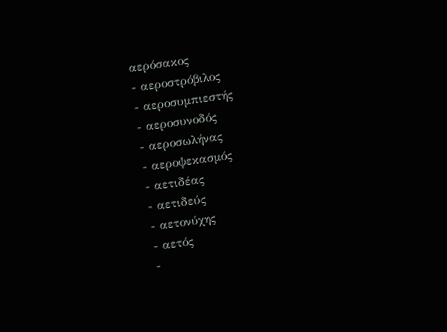αερόσακος
- αεροστρόβιλος
- αεροσυμπιεστής
- αεροσυνοδός
- αεροσωλήνας
- αεροψεκασμός
- αετιδέας
- αετιδεύς
- αετονύχης
- αετός
-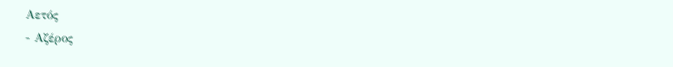Αετός
- Αζέρος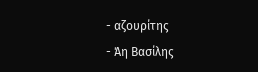- αζουρίτης
- Άη Βασίλης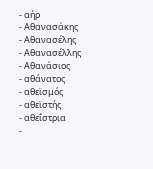- αήρ
- Αθανασάκης
- Αθανασέλης
- Αθανασέλλης
- Αθανάσιος
- αθάνατος
- αθεϊσμός
- αθεϊστής
- αθεΐστρια
-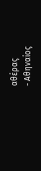αθέρας
- Αθηναίος